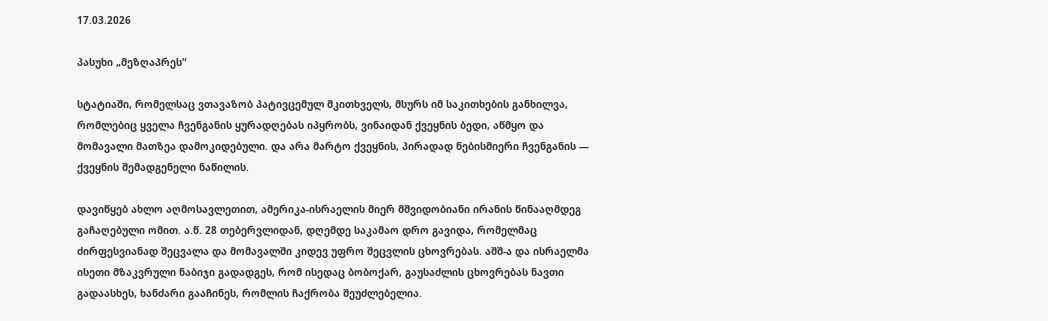17.03.2026

პასუხი „მეზღაპრეს“

სტატიაში, რომელსაც ვთავაზობ პატივცემულ მკითხველს, მსურს იმ საკითხების განხილვა, რომლებიც ყველა ჩვენგანის ყურადღებას იპყრობს, ვინაიდან ქვეყნის ბედი, აწმყო და მომავალი მათზეა დამოკიდებული. და არა მარტო ქვეყნის, პირადად ნებისმიერი ჩვენგანის — ქვეყნის შემადგენელი ნაწილის.

დავიწყებ ახლო აღმოსავლეთით, ამერიკა-ისრაელის მიერ მშვიდობიანი ირანის წინააღმდეგ გაჩაღებული ომით. ა.წ. 28 თებერვლიდან, დღემდე საკამაო დრო გავიდა, რომელმაც ძირფესვიანად შეცვალა და მომავალში კიდევ უფრო შეცვლის ცხოვრებას. აშშ-ა და ისრაელმა ისეთი მზაკვრული ნაბიჯი გადადგეს, რომ ისედაც ბობოქარ, გაუსაძლის ცხოვრებას ნავთი გადაასხეს, ხანძარი გააჩინეს, რომლის ჩაქრობა შეუძლებელია.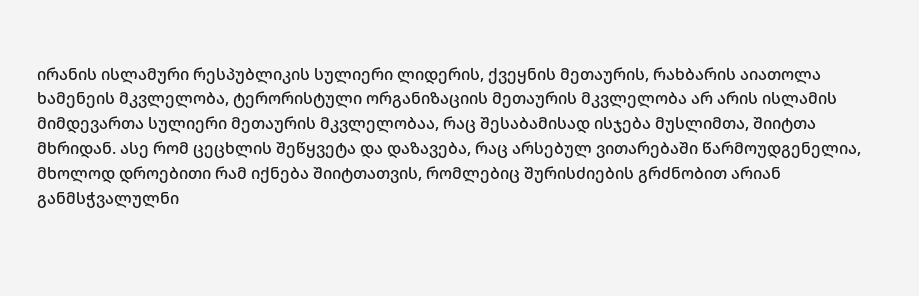ირანის ისლამური რესპუბლიკის სულიერი ლიდერის, ქვეყნის მეთაურის, რახბარის აიათოლა ხამენეის მკვლელობა, ტერორისტული ორგანიზაციის მეთაურის მკვლელობა არ არის ისლამის მიმდევართა სულიერი მეთაურის მკვლელობაა, რაც შესაბამისად ისჯება მუსლიმთა, შიიტთა მხრიდან. ასე რომ ცეცხლის შეწყვეტა და დაზავება, რაც არსებულ ვითარებაში წარმოუდგენელია, მხოლოდ დროებითი რამ იქნება შიიტთათვის, რომლებიც შურისძიების გრძნობით არიან განმსჭვალულნი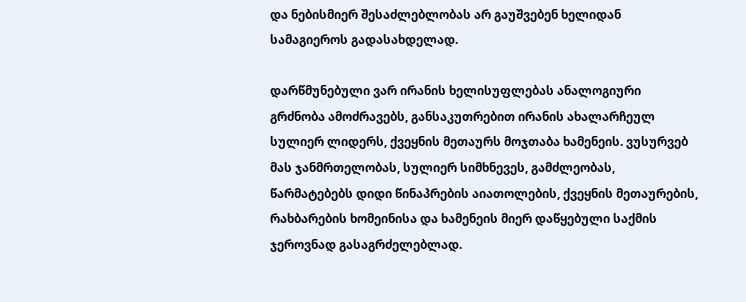და ნებისმიერ შესაძლებლობას არ გაუშვებენ ხელიდან სამაგიეროს გადასახდელად.

დარწმუნებული ვარ ირანის ხელისუფლებას ანალოგიური გრძნობა ამოძრავებს, განსაკუთრებით ირანის ახალარჩეულ სულიერ ლიდერს, ქვეყნის მეთაურს მოჯთაბა ხამენეის. ვუსურვებ მას ჯანმრთელობას, სულიერ სიმხნევეს, გამძლეობას, წარმატებებს დიდი წინაპრების აიათოლების, ქვეყნის მეთაურების, რახბარების ხომეინისა და ხამენეის მიერ დაწყებული საქმის ჯეროვნად გასაგრძელებლად.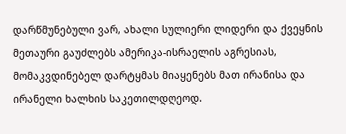დარწმუნებული ვარ, ახალი სულიერი ლიდერი და ქვეყნის მეთაური გაუძლებს ამერიკა-ისრაელის აგრესიას, მომაკვდინებელ დარტყმას მიაყენებს მათ ირანისა და ირანელი ხალხის საკეთილდღეოდ.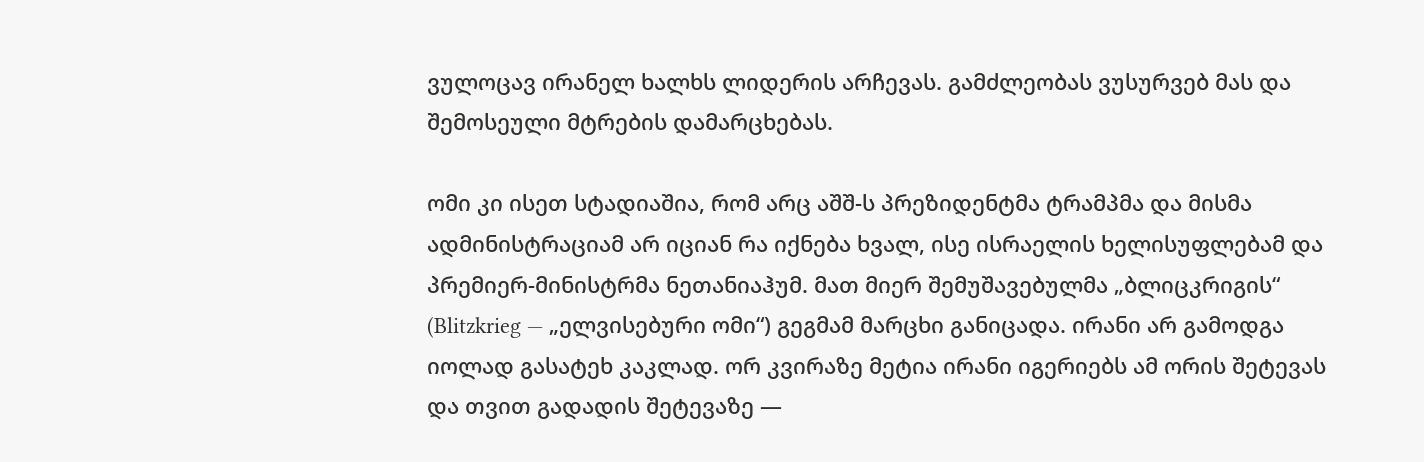ვულოცავ ირანელ ხალხს ლიდერის არჩევას. გამძლეობას ვუსურვებ მას და შემოსეული მტრების დამარცხებას.

ომი კი ისეთ სტადიაშია, რომ არც აშშ-ს პრეზიდენტმა ტრამპმა და მისმა ადმინისტრაციამ არ იციან რა იქნება ხვალ, ისე ისრაელის ხელისუფლებამ და პრემიერ-მინისტრმა ნეთანიაჰუმ. მათ მიერ შემუშავებულმა „ბლიცკრიგის“ (Blitzkrieg — „ელვისებური ომი“) გეგმამ მარცხი განიცადა. ირანი არ გამოდგა იოლად გასატეხ კაკლად. ორ კვირაზე მეტია ირანი იგერიებს ამ ორის შეტევას და თვით გადადის შეტევაზე —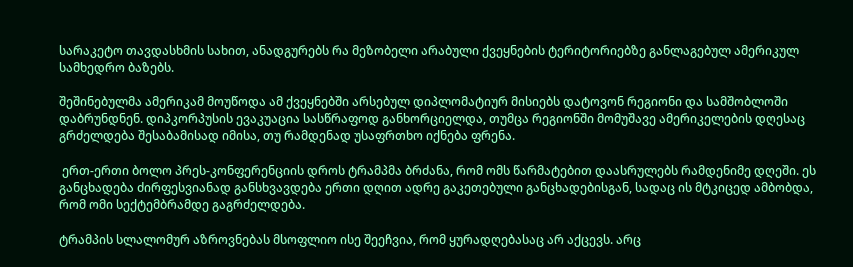სარაკეტო თავდასხმის სახით, ანადგურებს რა მეზობელი არაბული ქვეყნების ტერიტორიებზე განლაგებულ ამერიკულ სამხედრო ბაზებს.

შეშინებულმა ამერიკამ მოუწოდა ამ ქვეყნებში არსებულ დიპლომატიურ მისიებს დატოვონ რეგიონი და სამშობლოში დაბრუნდნენ. დიპკორპუსის ევაკუაცია სასწრაფოდ განხორციელდა, თუმცა რეგიონში მომუშავე ამერიკელების დღესაც გრძელდება შესაბამისად იმისა, თუ რამდენად უსაფრთხო იქნება ფრენა.

 ერთ-ერთი ბოლო პრეს-კონფერენციის დროს ტრამპმა ბრძანა, რომ ომს წარმატებით დაასრულებს რამდენიმე დღეში. ეს განცხადება ძირფესვიანად განსხვავდება ერთი დღით ადრე გაკეთებული განცხადებისგან, სადაც ის მტკიცედ ამბობდა, რომ ომი სექტემბრამდე გაგრძელდება.

ტრამპის სლალომურ აზროვნებას მსოფლიო ისე შეეჩვია, რომ ყურადღებასაც არ აქცევს. არც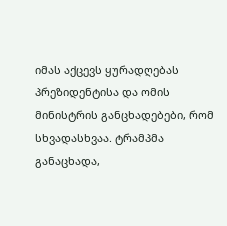იმას აქცევს ყურადღებას პრეზიდენტისა და ომის მინისტრის განცხადებები, რომ სხვადასხვაა. ტრამპმა განაცხადა,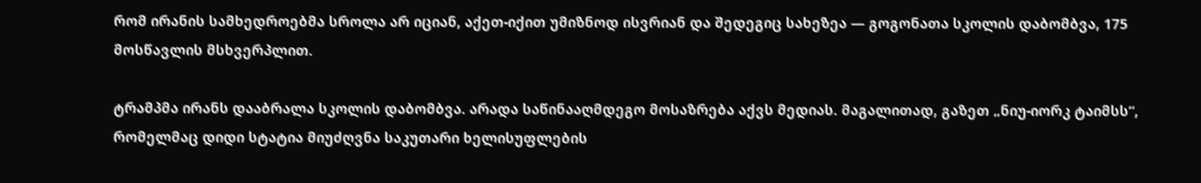რომ ირანის სამხედროებმა სროლა არ იციან, აქეთ-იქით უმიზნოდ ისვრიან და შედეგიც სახეზეა — გოგონათა სკოლის დაბომბვა, 175 მოსწავლის მსხვერპლით.

ტრამპმა ირანს დააბრალა სკოლის დაბომბვა. არადა საწინააღმდეგო მოსაზრება აქვს მედიას. მაგალითად, გაზეთ „ნიუ-იორკ ტაიმსს“, რომელმაც დიდი სტატია მიუძღვნა საკუთარი ხელისუფლების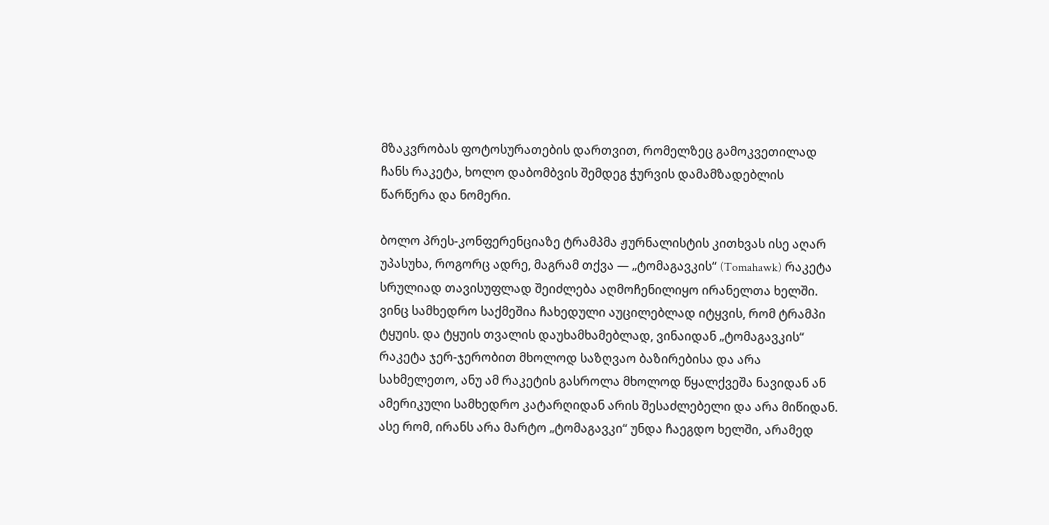მზაკვრობას ფოტოსურათების დართვით, რომელზეც გამოკვეთილად ჩანს რაკეტა, ხოლო დაბომბვის შემდეგ ჭურვის დამამზადებლის  წარწერა და ნომერი.

ბოლო პრეს-კონფერენციაზე ტრამპმა ჟურნალისტის კითხვას ისე აღარ უპასუხა, როგორც ადრე, მაგრამ თქვა — „ტომაგავკის“ (Tomahawk) რაკეტა სრულიად თავისუფლად შეიძლება აღმოჩენილიყო ირანელთა ხელში. ვინც სამხედრო საქმეშია ჩახედული აუცილებლად იტყვის, რომ ტრამპი ტყუის. და ტყუის თვალის დაუხამხამებლად, ვინაიდან „ტომაგავკის“ რაკეტა ჯერ-ჯერობით მხოლოდ საზღვაო ბაზირებისა და არა სახმელეთო, ანუ ამ რაკეტის გასროლა მხოლოდ წყალქვეშა ნავიდან ან ამერიკული სამხედრო კატარღიდან არის შესაძლებელი და არა მიწიდან. ასე რომ, ირანს არა მარტო „ტომაგავკი“ უნდა ჩაეგდო ხელში, არამედ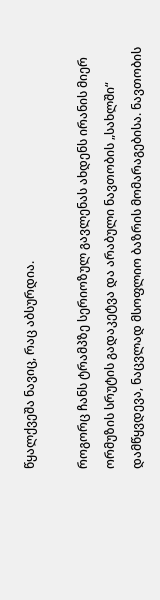წყალქვეშა ნავიც, რაც აბსურდია.

როგორც ჩანს ტრამპზე სერიოზულ გავლენას ახდენს ირანის მიერ ორმუზის სრუტის გადაკეტვა და არაბული ნავთობის „სახლში“ დამწყვდევა, ნაცვლად მსოფლიო ბაზრის მომარაგებისა. ნავთობის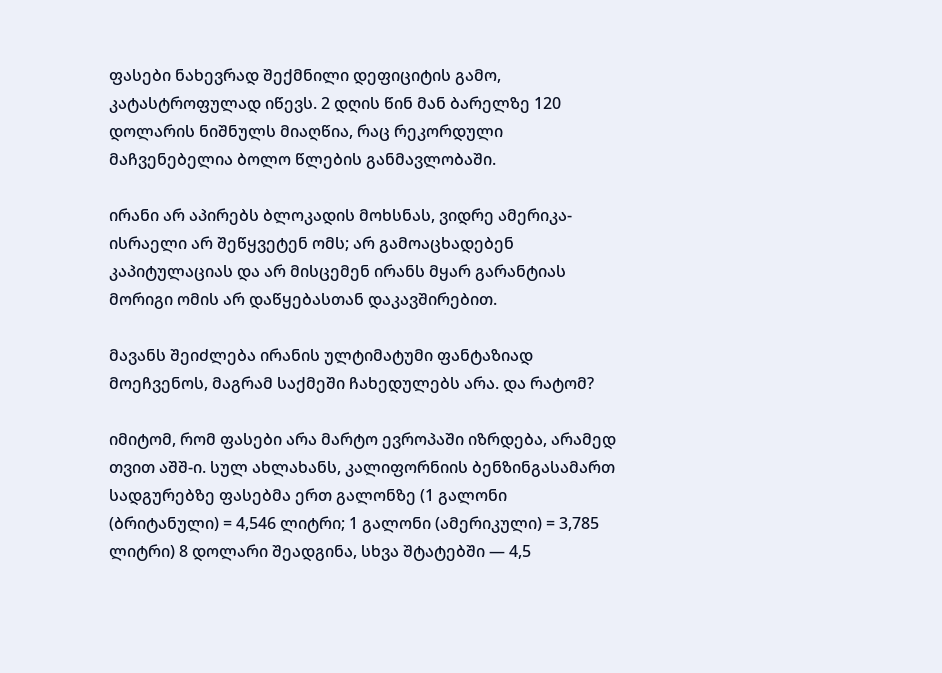ფასები ნახევრად შექმნილი დეფიციტის გამო, კატასტროფულად იწევს. 2 დღის წინ მან ბარელზე 120 დოლარის ნიშნულს მიაღწია, რაც რეკორდული მაჩვენებელია ბოლო წლების განმავლობაში.

ირანი არ აპირებს ბლოკადის მოხსნას, ვიდრე ამერიკა-ისრაელი არ შეწყვეტენ ომს; არ გამოაცხადებენ კაპიტულაციას და არ მისცემენ ირანს მყარ გარანტიას მორიგი ომის არ დაწყებასთან დაკავშირებით.

მავანს შეიძლება ირანის ულტიმატუმი ფანტაზიად მოეჩვენოს, მაგრამ საქმეში ჩახედულებს არა. და რატომ?

იმიტომ, რომ ფასები არა მარტო ევროპაში იზრდება, არამედ თვით აშშ-ი. სულ ახლახანს, კალიფორნიის ბენზინგასამართ სადგურებზე ფასებმა ერთ გალონზე (1 გალონი (ბრიტანული) = 4,546 ლიტრი; 1 გალონი (ამერიკული) = 3,785 ლიტრი) 8 დოლარი შეადგინა, სხვა შტატებში — 4,5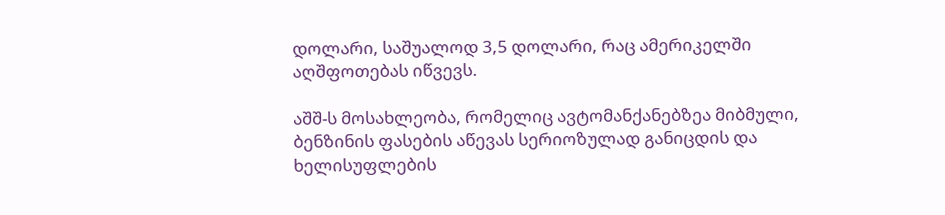დოლარი, საშუალოდ 3,5 დოლარი, რაც ამერიკელში აღშფოთებას იწვევს.

აშშ-ს მოსახლეობა, რომელიც ავტომანქანებზეა მიბმული, ბენზინის ფასების აწევას სერიოზულად განიცდის და ხელისუფლების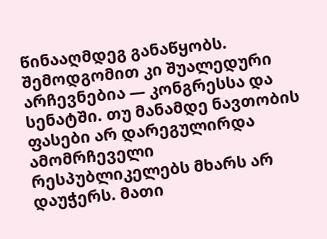წინააღმდეგ განაწყობს. შემოდგომით კი შუალედური არჩევნებია — კონგრესსა და სენატში. თუ მანამდე ნავთობის ფასები არ დარეგულირდა ამომრჩეველი რესპუბლიკელებს მხარს არ დაუჭერს. მათი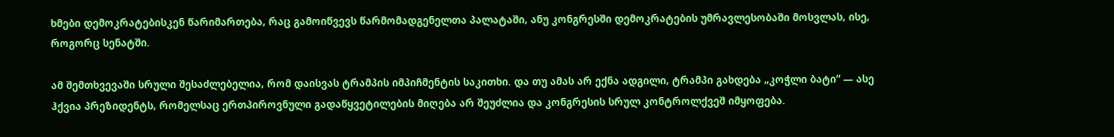ხმები დემოკრატებისკენ წარიმართება, რაც გამოიწვევს წარმომადგენელთა პალატაში, ანუ კონგრესში დემოკრატების უმრავლესობაში მოსვლას, ისე, როგორც სენატში.

ამ შემთხვევაში სრული შესაძლებელია, რომ დაისვას ტრამპის იმპიჩმენტის საკითხი. და თუ ამას არ ექნა ადგილი, ტრამპი გახდება „კოჭლი ბატი“ — ასე ჰქვია პრეზიდენტს, რომელსაც ერთპიროვნული გადაწყვეტილების მიღება არ შეუძლია და კონგრესის სრულ კონტროლქვეშ იმყოფება.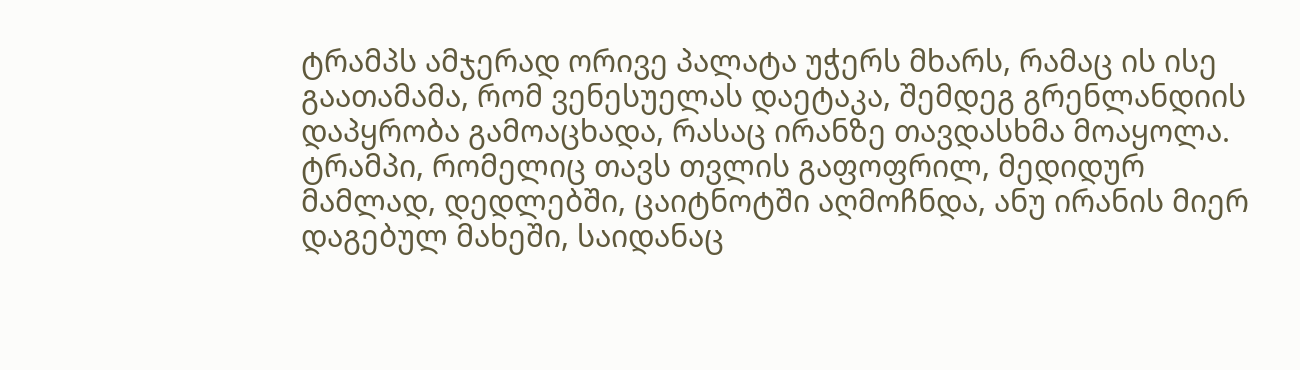ტრამპს ამჯერად ორივე პალატა უჭერს მხარს, რამაც ის ისე გაათამამა, რომ ვენესუელას დაეტაკა, შემდეგ გრენლანდიის დაპყრობა გამოაცხადა, რასაც ირანზე თავდასხმა მოაყოლა. ტრამპი, რომელიც თავს თვლის გაფოფრილ, მედიდურ მამლად, დედლებში, ცაიტნოტში აღმოჩნდა, ანუ ირანის მიერ დაგებულ მახეში, საიდანაც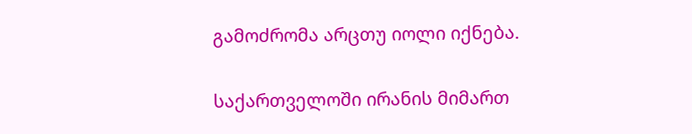გამოძრომა არცთუ იოლი იქნება.

საქართველოში ირანის მიმართ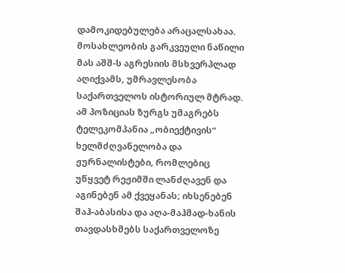დამოკიდებულება არაცალსახაა. მოსახლეობის გარკვეული ნაწილი მას აშშ-ს აგრესიის მსხვერპლად აღიქვამს, უმრავლესობა საქართველოს ისტორიულ მტრად. ამ პოზიციას ზურგს უმაგრებს ტელეკომპანია „ობიექტივის“ ხელმძღვანელობა და ჟურნალისტები, რომლებიც უწყვეტ რეჟიმში ლანძღავენ და აგინებენ ამ ქვეყანას; იხსენებენ შაჰ-აბასისა და აღა-მაჰმად-ხანის თავდასხმებს საქართველოზე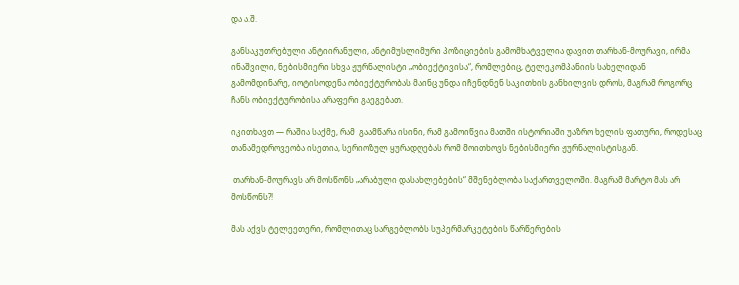და ა.შ.

განსაკუთრებული ანტიირანული, ანტიმუსლიმური პოზიციების გამომხატველია დავით თარხან-მოურავი, ირმა ინაშვილი, ნებისმიერი სხვა ჟურნალისტი „ობიექტივისა“, რომლებიც, ტელეკომპანიის სახელიდან გამომდინარე, იოტისოდენა ობიექტურობას მაინც უნდა იჩენდნენ საკითხის განხილვის დროს, მაგრამ როგორც ჩანს ობიექტურობისა არაფერი გაეგებათ.

იკითხავთ — რაშია საქმე, რამ  გაამწარა ისინი, რამ გამოიწვია მათში ისტორიაში უაზრო ხელის ფათური, როდესაც თანამედროვეობა ისეთია, სერიოზულ ყურადღებას რომ მოითხოვს ნებისმიერი ჟურნალისტისგან.

 თარხან-მოურავს არ მოსწონს „არაბული დასახლებების“ მშენებლობა საქართველოში. მაგრამ მარტო მას არ მოსწონს?!

მას აქვს ტელეეთერი, რომლითაც სარგებლობს სუპერმარკეტების წარწერების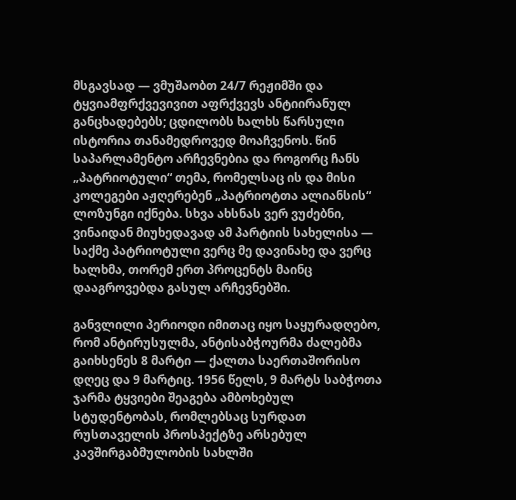მსგავსად — ვმუშაობთ 24/7 რეჟიმში და ტყვიამფრქვევივით აფრქვევს ანტიირანულ განცხადებებს; ცდილობს ხალხს წარსული ისტორია თანამედროვედ მოაჩვენოს. წინ საპარლამენტო არჩევნებია და როგორც ჩანს „პატრიოტული“ თემა, რომელსაც ის და მისი კოლეგები აჟღერებენ „პატრიოტთა ალიანსის“ ლოზუნგი იქნება. სხვა ახსნას ვერ ვუძებნი, ვინაიდან მიუხედავად ამ პარტიის სახელისა — საქმე პატრიოტული ვერც მე დავინახე და ვერც ხალხმა, თორემ ერთ პროცენტს მაინც დააგროვებდა გასულ არჩევნებში.

განვლილი პერიოდი იმითაც იყო საყურადღებო, რომ ანტირუსულმა, ანტისაბჭოურმა ძალებმა გაიხსენეს 8 მარტი — ქალთა საერთაშორისო დღეც და 9 მარტიც. 1956 წელს, 9 მარტს საბჭოთა ჯარმა ტყვიები შეაგება ამბოხებულ სტუდენტობას, რომლებსაც სურდათ რუსთაველის პროსპექტზე არსებულ კავშირგაბმულობის სახლში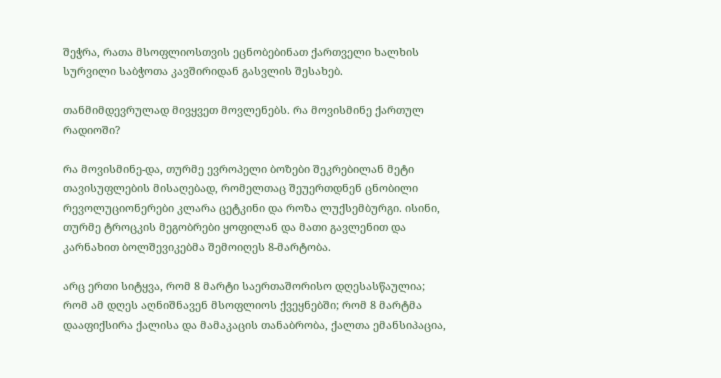შეჭრა, რათა მსოფლიოსთვის ეცნობებინათ ქართველი ხალხის სურვილი საბჭოთა კავშირიდან გასვლის შესახებ.

თანმიმდევრულად მივყვეთ მოვლენებს. რა მოვისმინე ქართულ რადიოში?

რა მოვისმინე-და, თურმე ევროპელი ბოზები შეკრებილან მეტი თავისუფლების მისაღებად, რომელთაც შეუერთდნენ ცნობილი რევოლუციონერები კლარა ცეტკინი და როზა ლუქსემბურგი. ისინი, თურმე ტროცკის მეგობრები ყოფილან და მათი გავლენით და კარნახით ბოლშევიკებმა შემოიღეს 8-მარტობა.

არც ერთი სიტყვა, რომ 8 მარტი საერთაშორისო დღესასწაულია; რომ ამ დღეს აღნიშნავენ მსოფლიოს ქვეყნებში; რომ 8 მარტმა დააფიქსირა ქალისა და მამაკაცის თანაბრობა, ქალთა ემანსიპაცია,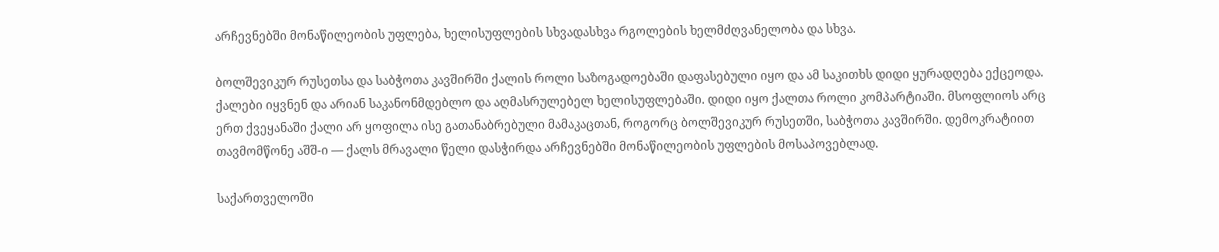არჩევნებში მონაწილეობის უფლება, ხელისუფლების სხვადასხვა რგოლების ხელმძღვანელობა და სხვა.

ბოლშევიკურ რუსეთსა და საბჭოთა კავშირში ქალის როლი საზოგადოებაში დაფასებული იყო და ამ საკითხს დიდი ყურადღება ექცეოდა. ქალები იყვნენ და არიან საკანონმდებლო და აღმასრულებელ ხელისუფლებაში. დიდი იყო ქალთა როლი კომპარტიაში. მსოფლიოს არც ერთ ქვეყანაში ქალი არ ყოფილა ისე გათანაბრებული მამაკაცთან, როგორც ბოლშევიკურ რუსეთში, საბჭოთა კავშირში. დემოკრატიით თავმომწონე აშშ-ი — ქალს მრავალი წელი დასჭირდა არჩევნებში მონაწილეობის უფლების მოსაპოვებლად.

საქართველოში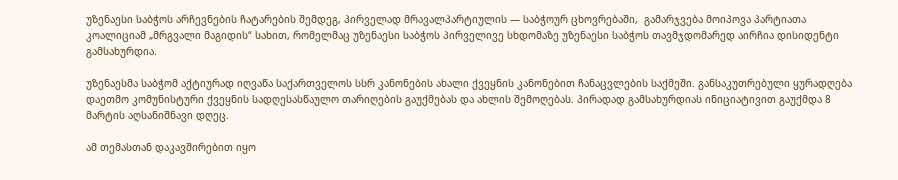უზენაესი საბჭოს არჩევნების ჩატარების შემდეგ, პირველად მრავალპარტიულის — საბჭოურ ცხოვრებაში,  გამარჯვება მოიპოვა პარტიათა კოალიციამ „მრგვალი მაგიდის“ სახით, რომელმაც უზენაესი საბჭოს პირველივე სხდომაზე უზენაესი საბჭოს თავმჯდომარედ აირჩია დისიდენტი გამსახურდია.

უზენაესმა საბჭომ აქტიურად იღვაწა საქართველოს სსრ კანონების ახალი ქვეყნის კანონებით ჩანაცვლების საქმეში. განსაკუთრებული ყურადღება დაეთმო კომუნისტური ქვეყნის სადღესასწაულო თარიღების გაუქმებას და ახლის შემოღებას. პირადად გამსახურდიას ინიციატივით გაუქმდა 8 მარტის აღსანიშნავი დღეც.

ამ თემასთან დაკავშირებით იყო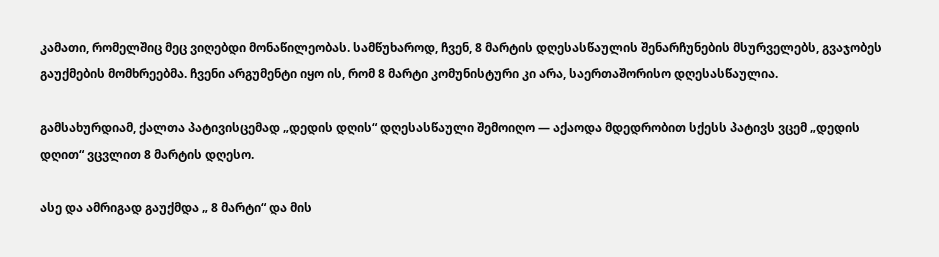კამათი, რომელშიც მეც ვიღებდი მონაწილეობას. სამწუხაროდ, ჩვენ, 8 მარტის დღესასწაულის შენარჩუნების მსურველებს, გვაჯობეს გაუქმების მომხრეებმა. ჩვენი არგუმენტი იყო ის, რომ 8 მარტი კომუნისტური კი არა, საერთაშორისო დღესასწაულია.

გამსახურდიამ, ქალთა პატივისცემად „დედის დღის“ დღესასწაული შემოიღო — აქაოდა მდედრობით სქესს პატივს ვცემ „დედის დღით“ ვცვლით 8 მარტის დღესო.

ასე და ამრიგად გაუქმდა „ 8 მარტი“ და მის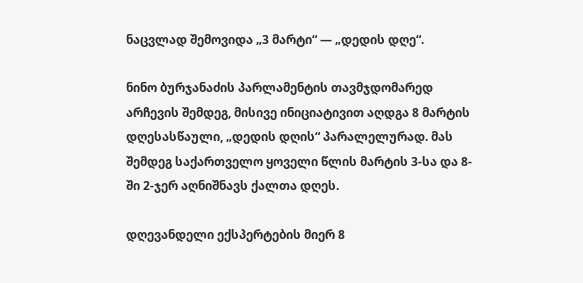ნაცვლად შემოვიდა „3 მარტი“ — „დედის დღე“.

ნინო ბურჯანაძის პარლამენტის თავმჯდომარედ არჩევის შემდეგ, მისივე ინიციატივით აღდგა 8 მარტის დღესასწაული, „დედის დღის“ პარალელურად. მას შემდეგ საქართველო ყოველი წლის მარტის 3-სა და 8-ში 2-ჯერ აღნიშნავს ქალთა დღეს.

დღევანდელი ექსპერტების მიერ 8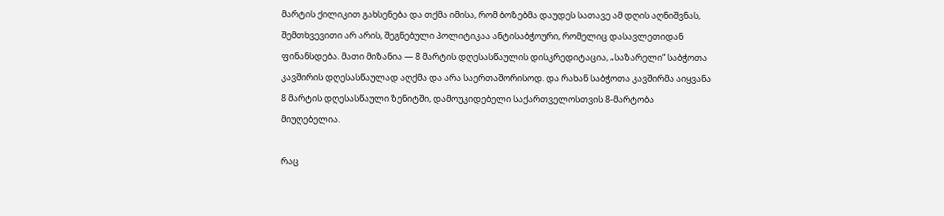მარტის ქილიკით გახსენება და თქმა იმისა, რომ ბოზებმა დაუდეს სათავე ამ დღის აღნიშვნას, შემთხვევითი არ არის, შეგნებული პოლიტიკაა ანტისაბჭოური, რომელიც დასავლეთიდან ფინანსდება. მათი მიზანია — 8 მარტის დღესასწაულის დისკრედიტაცია, „საზარელი“ საბჭოთა კავშირის დღესასწაულად აღქმა და არა საერთაშორისოდ. და რახან საბჭოთა კავშირმა აიყვანა 8 მარტის დღესასწაული ზენიტში, დამოუკიდებელი საქართველოსთვის 8-მარტობა მიუღებელია.

რაც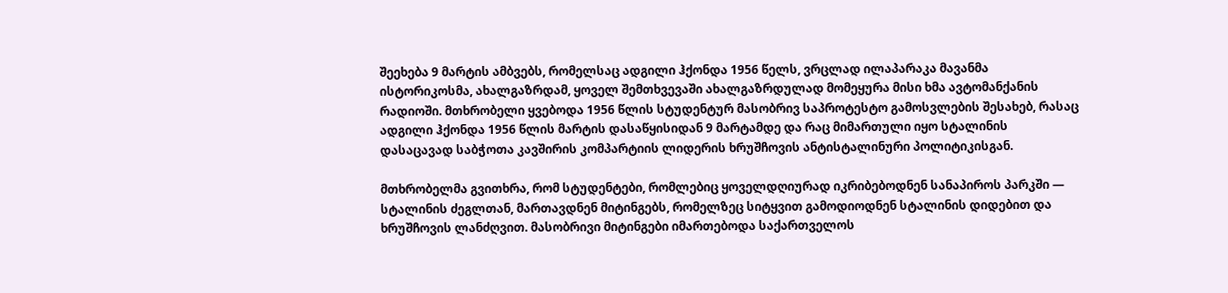შეეხება 9 მარტის ამბვებს, რომელსაც ადგილი ჰქონდა 1956 წელს, ვრცლად ილაპარაკა მავანმა ისტორიკოსმა, ახალგაზრდამ, ყოველ შემთხვევაში ახალგაზრდულად მომეყურა მისი ხმა ავტომანქანის რადიოში. მთხრობელი ყვებოდა 1956 წლის სტუდენტურ მასობრივ საპროტესტო გამოსვლების შესახებ, რასაც ადგილი ჰქონდა 1956 წლის მარტის დასაწყისიდან 9 მარტამდე და რაც მიმართული იყო სტალინის დასაცავად საბჭოთა კავშირის კომპარტიის ლიდერის ხრუშჩოვის ანტისტალინური პოლიტიკისგან.

მთხრობელმა გვითხრა, რომ სტუდენტები, რომლებიც ყოველდღიურად იკრიბებოდნენ სანაპიროს პარკში — სტალინის ძეგლთან, მართავდნენ მიტინგებს, რომელზეც სიტყვით გამოდიოდნენ სტალინის დიდებით და ხრუშჩოვის ლანძღვით. მასობრივი მიტინგები იმართებოდა საქართველოს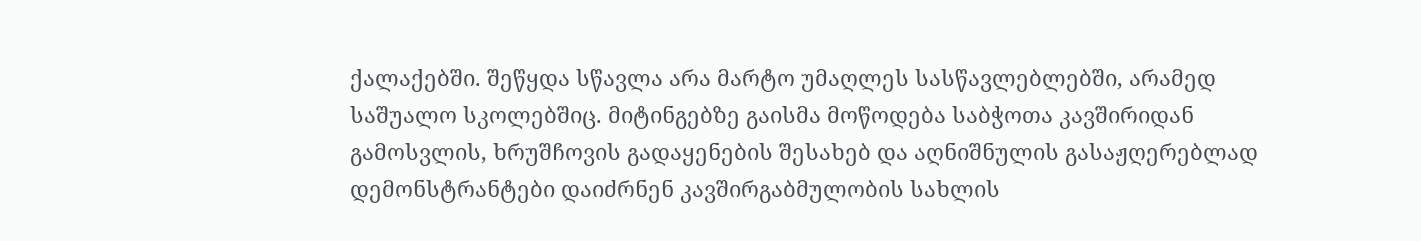ქალაქებში. შეწყდა სწავლა არა მარტო უმაღლეს სასწავლებლებში, არამედ საშუალო სკოლებშიც. მიტინგებზე გაისმა მოწოდება საბჭოთა კავშირიდან გამოსვლის, ხრუშჩოვის გადაყენების შესახებ და აღნიშნულის გასაჟღერებლად დემონსტრანტები დაიძრნენ კავშირგაბმულობის სახლის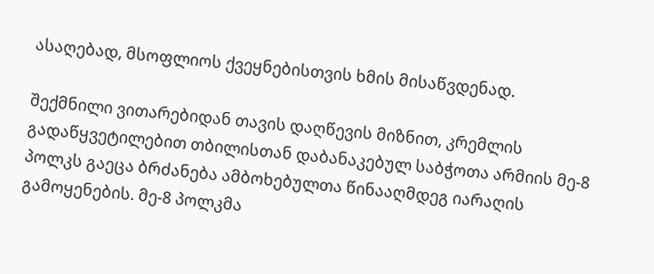ასაღებად, მსოფლიოს ქვეყნებისთვის ხმის მისაწვდენად.

შექმნილი ვითარებიდან თავის დაღწევის მიზნით, კრემლის გადაწყვეტილებით თბილისთან დაბანაკებულ საბჭოთა არმიის მე-8 პოლკს გაეცა ბრძანება ამბოხებულთა წინააღმდეგ იარაღის გამოყენების. მე-8 პოლკმა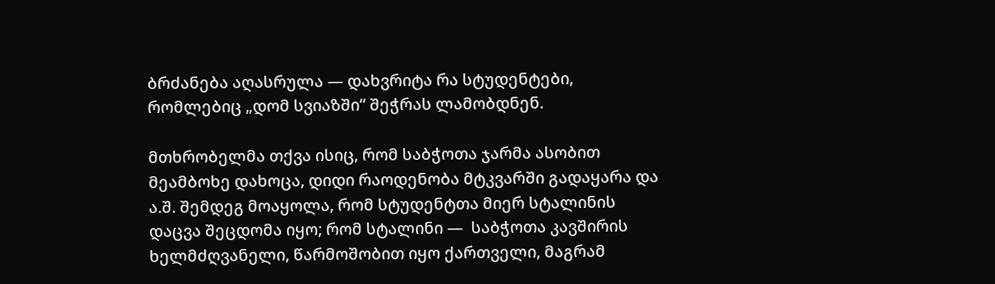ბრძანება აღასრულა — დახვრიტა რა სტუდენტები, რომლებიც „დომ სვიაზში“ შეჭრას ლამობდნენ.

მთხრობელმა თქვა ისიც, რომ საბჭოთა ჯარმა ასობით მეამბოხე დახოცა, დიდი რაოდენობა მტკვარში გადაყარა და ა.შ. შემდეგ მოაყოლა, რომ სტუდენტთა მიერ სტალინის დაცვა შეცდომა იყო; რომ სტალინი —  საბჭოთა კავშირის ხელმძღვანელი, წარმოშობით იყო ქართველი, მაგრამ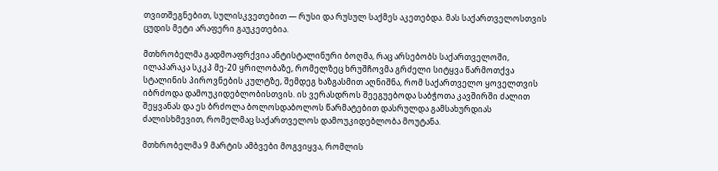თვითშეგნებით, სულისკვეთებით — რუსი და რუსულ საქმეს აკეთებდა. მას საქართველოსთვის ცუდის მეტი არაფერი გაუკეთებია.

მთხრობელმა გადმოაფრქვია ანტისტალინური ბოღმა, რაც არსებობს საქართველოში, ილაპარაკა სკკპ მე-20 ყრილობაზე, რომელზეც ხრუშჩოვმა გრძელი სიტყვა წარმოთქვა სტალინის პიროვნების კულტზე, შემდეგ ხაზგასმით აღნიშნა, რომ საქართველო ყოველთვის იბრძოდა დამოუკიდებლობისთვის. ის ვერასდროს შეეგუებოდა საბჭოთა კავშირში ძალით შეყვანას და ეს ბრძოლა ბოლოსდაბოლოს წარმატებით დასრულდა გამსახურდიას ძალისხმევით, რომელმაც საქართველოს დამოუკიდებლობა მოუტანა.

მთხრობელმა 9 მარტის ამბვები მოგვიყვა, რომლის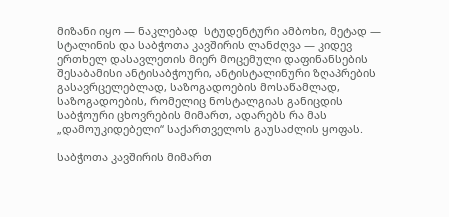მიზანი იყო — ნაკლებად  სტუდენტური ამბოხი, მეტად — სტალინის და საბჭოთა კავშირის ლანძღვა — კიდევ ერთხელ დასავლეთის მიერ მოცემული დაფინანსების შესაბამისი ანტისაბჭოური, ანტისტალინური ზღაპრების გასავრცელებლად, საზოგადოების მოსაწამლად, საზოგადოების, რომელიც ნოსტალგიას განიცდის საბჭოური ცხოვრების მიმართ, ადარებს რა მას „დამოუკიდებელი“ საქართველოს გაუსაძლის ყოფას.

საბჭოთა კავშირის მიმართ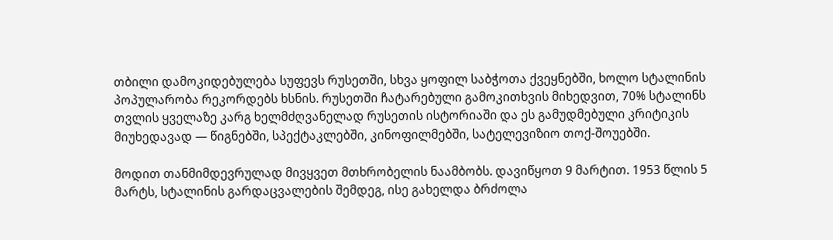თბილი დამოკიდებულება სუფევს რუსეთში, სხვა ყოფილ საბჭოთა ქვეყნებში, ხოლო სტალინის პოპულარობა რეკორდებს ხსნის. რუსეთში ჩატარებული გამოკითხვის მიხედვით, 70% სტალინს თვლის ყველაზე კარგ ხელმძღვანელად რუსეთის ისტორიაში და ეს გამუდმებული კრიტიკის მიუხედავად — წიგნებში, სპექტაკლებში, კინოფილმებში, სატელევიზიო თოქ-შოუებში.

მოდით თანმიმდევრულად მივყვეთ მთხრობელის ნაამბობს. დავიწყოთ 9 მარტით. 1953 წლის 5 მარტს, სტალინის გარდაცვალების შემდეგ, ისე გახელდა ბრძოლა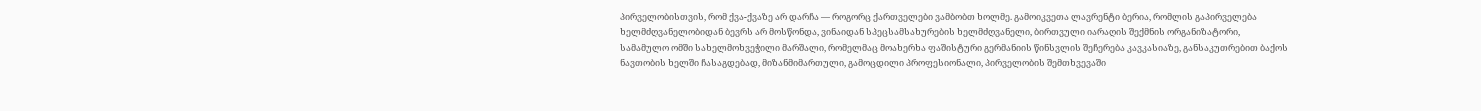პირველობისთვის, რომ ქვა-ქვაზე არ დარჩა — როგორც ქართველები ვამბობთ ხოლმე. გამოიკვეთა ლავრენტი ბერია, რომლის გაპირველება ხელმძღვანელობიდან ბევრს არ მოსწონდა, ვინაიდან სპეცსამსახურების ხელმძღვანელი, ბირთვული იარაღის შექმნის ორგანიზატორი, სამამულო ომში სახელმოხვეჭილი მარშალი, რომელმაც მოახერხა ფაშისტური გერმანიის წინსვლის შეჩერება კავკასიაზე, განსაკუთრებით ბაქოს ნავთობის ხელში ჩასაგდებად, მიზანმიმართული, გამოცდილი პროფესიონალი, პირველობის შემთხვევაში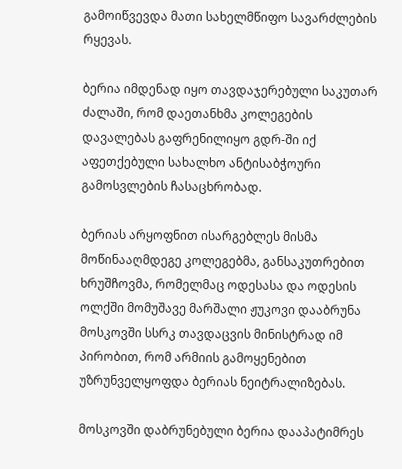გამოიწვევდა მათი სახელმწიფო სავარძლების რყევას.

ბერია იმდენად იყო თავდაჯერებული საკუთარ ძალაში, რომ დაეთანხმა კოლეგების დავალებას გაფრენილიყო გდრ-ში იქ აფეთქებული სახალხო ანტისაბჭოური გამოსვლების ჩასაცხრობად.

ბერიას არყოფნით ისარგებლეს მისმა მოწინააღმდეგე კოლეგებმა, განსაკუთრებით ხრუშჩოვმა, რომელმაც ოდესასა და ოდესის ოლქში მომუშავე მარშალი ჟუკოვი დააბრუნა მოსკოვში სსრკ თავდაცვის მინისტრად იმ პირობით, რომ არმიის გამოყენებით უზრუნველყოფდა ბერიას ნეიტრალიზებას.

მოსკოვში დაბრუნებული ბერია დააპატიმრეს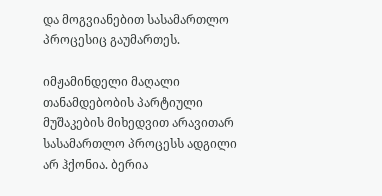და მოგვიანებით სასამართლო პროცესიც გაუმართეს.

იმჟამინდელი მაღალი თანამდებობის პარტიული მუშაკების მიხედვით არავითარ სასამართლო პროცესს ადგილი არ ჰქონია. ბერია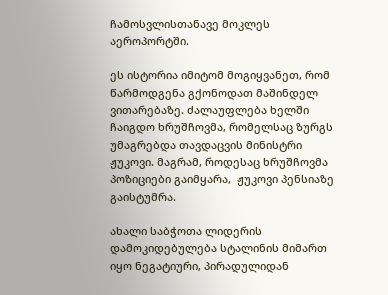ჩამოსვლისთანავე მოკლეს აეროპორტში.

ეს ისტორია იმიტომ მოგიყვანეთ, რომ წარმოდგენა გქონოდათ მაშინდელ ვითარებაზე. ძალაუფლება ხელში ჩაიგდო ხრუშჩოვმა, რომელსაც ზურგს უმაგრებდა თავდაცვის მინისტრი ჟუკოვი. მაგრამ, როდესაც ხრუშჩოვმა პოზიციები გაიმყარა,  ჟუკოვი პენსიაზე გაისტუმრა.

ახალი საბჭოთა ლიდერის დამოკიდებულება სტალინის მიმართ იყო ნეგატიური, პირადულიდან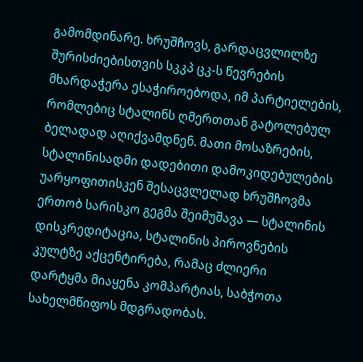გამომდინარე. ხრუშჩოვს, გარდაცვლილზე შურისძიებისთვის სკკპ ცკ-ს წევრების მხარდაჭერა ესაჭიროებოდა, იმ პარტიელების, რომლებიც სტალინს ღმერთთან გატოლებულ ბელადად აღიქვამდნენ. მათი მოსაზრების, სტალინისადმი დადებითი დამოკიდებულების უარყოფითისკენ შესაცვლელად ხრუშჩოვმა ერთობ სარისკო გეგმა შეიმუშავა — სტალინის დისკრედიტაცია, სტალინის პიროვნების კულტზე აქცენტირება, რამაც ძლიერი დარტყმა მიაყენა კომპარტიას, საბჭოთა სახელმწიფოს მდგრადობას.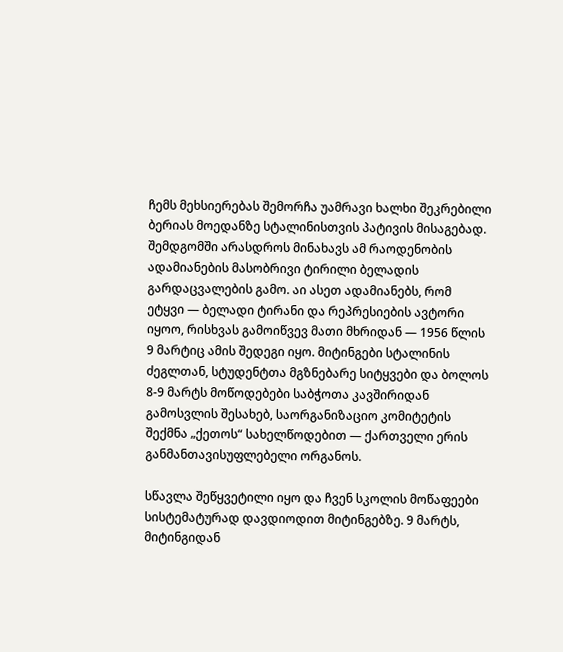ჩემს მეხსიერებას შემორჩა უამრავი ხალხი შეკრებილი ბერიას მოედანზე სტალინისთვის პატივის მისაგებად. შემდგომში არასდროს მინახავს ამ რაოდენობის ადამიანების მასობრივი ტირილი ბელადის გარდაცვალების გამო. აი ასეთ ადამიანებს, რომ ეტყვი — ბელადი ტირანი და რეპრესიების ავტორი იყოო, რისხვას გამოიწვევ მათი მხრიდან — 1956 წლის 9 მარტიც ამის შედეგი იყო. მიტინგები სტალინის ძეგლთან, სტუდენტთა მგზნებარე სიტყვები და ბოლოს 8-9 მარტს მოწოდებები საბჭოთა კავშირიდან გამოსვლის შესახებ, საორგანიზაციო კომიტეტის შექმნა „ქეთოს“ სახელწოდებით — ქართველი ერის განმანთავისუფლებელი ორგანოს.

სწავლა შეწყვეტილი იყო და ჩვენ სკოლის მოწაფეები სისტემატურად დავდიოდით მიტინგებზე. 9 მარტს, მიტინგიდან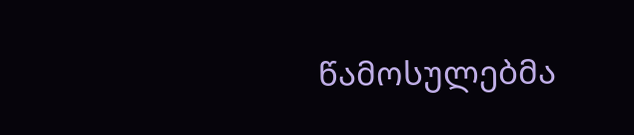წამოსულებმა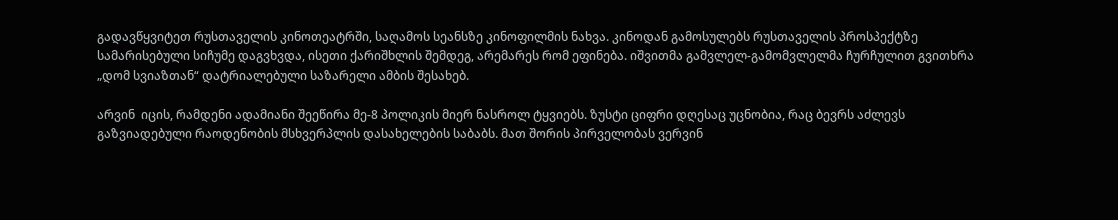გადავწყვიტეთ რუსთაველის კინოთეატრში, საღამოს სეანსზე კინოფილმის ნახვა. კინოდან გამოსულებს რუსთაველის პროსპექტზე სამარისებული სიჩუმე დაგვხვდა, ისეთი ქარიშხლის შემდეგ, არემარეს რომ ეფინება. იშვითმა გამვლელ-გამომვლელმა ჩურჩულით გვითხრა „დომ სვიაზთან“ დატრიალებული საზარელი ამბის შესახებ.

არვინ  იცის, რამდენი ადამიანი შეეწირა მე-8 პოლიკის მიერ ნასროლ ტყვიებს. ზუსტი ციფრი დღესაც უცნობია, რაც ბევრს აძლევს გაზვიადებული რაოდენობის მსხვერპლის დასახელების საბაბს. მათ შორის პირველობას ვერვინ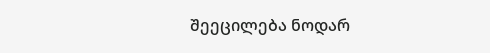შეეცილება ნოდარ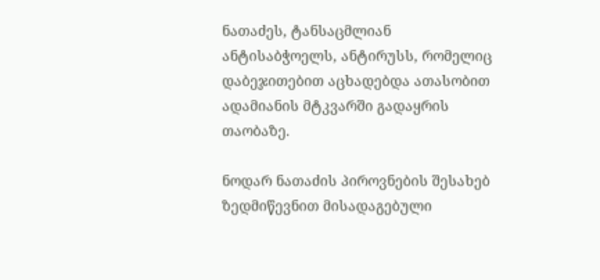ნათაძეს, ტანსაცმლიან ანტისაბჭოელს, ანტირუსს, რომელიც დაბეჯითებით აცხადებდა ათასობით ადამიანის მტკვარში გადაყრის თაობაზე.

ნოდარ ნათაძის პიროვნების შესახებ ზედმიწევნით მისადაგებული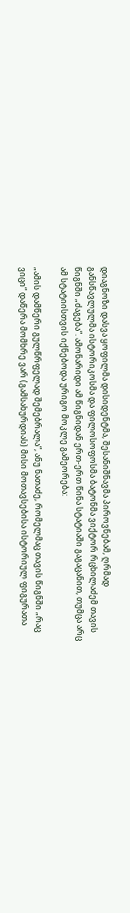დიაგნოზი დასვა ყოფილმა დისიდენტმა, შესანიშნავმა პიროვნებამ, ღრმად განსწავლულმა ისტორიკოსმა და ფილოსოფოსმა ბატონმა ვიქტორ რცხილაძემ თავის წიგნში „ძაგება“. ამონარიდი ამ წიგნიდან ერთ-ერთ წინა სტატიაში გაგაცანით, თუმცა არც ამ სტატიისთვის იქნებოდა ურიგო მოკლე გამეორება:

„ამის დამწერი გულწრფელად შემებრალა“, ანუ ნათაძე, რომელმაც თავის წიგნში „რაც ვიცი“ დაწერა მომხრე ვარ (გამსახურდიას) მისი მოთავსებისა ისტორიულ ფიგურათა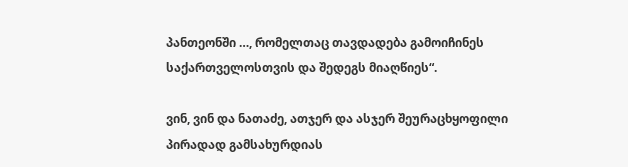პანთეონში …, რომელთაც თავდადება გამოიჩინეს საქართველოსთვის და შედეგს მიაღწიეს“.

ვინ, ვინ და ნათაძე, ათჯერ და ასჯერ შეურაცხყოფილი პირადად გამსახურდიას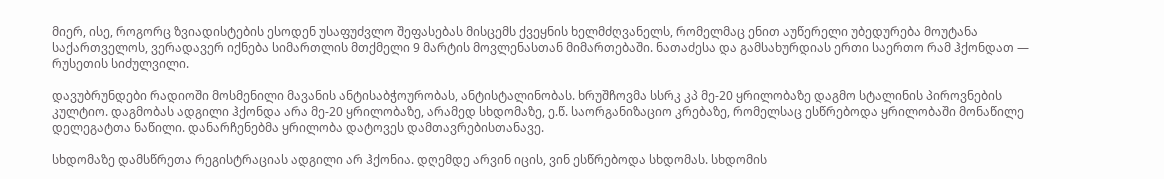მიერ, ისე, როგორც ზვიადისტების ესოდენ უსაფუძვლო შეფასებას მისცემს ქვეყნის ხელმძღვანელს, რომელმაც ენით აუწერელი უბედურება მოუტანა საქართველოს, ვერადავერ იქნება სიმართლის მთქმელი 9 მარტის მოვლენასთან მიმართებაში. ნათაძესა და გამსახურდიას ერთი საერთო რამ ჰქონდათ — რუსეთის სიძულვილი.

დავუბრუნდები რადიოში მოსმენილი მავანის ანტისაბჭოურობას, ანტისტალინობას. ხრუშჩოვმა სსრკ კპ მე-20 ყრილობაზე დაგმო სტალინის პიროვნების კულტიო. დაგმობას ადგილი ჰქონდა არა მე-20 ყრილობაზე, არამედ სხდომაზე, ე.წ. საორგანიზაციო კრებაზე, რომელსაც ესწრებოდა ყრილობაში მონაწილე დელეგატთა ნაწილი. დანარჩენებმა ყრილობა დატოვეს დამთავრებისთანავე.

სხდომაზე დამსწრეთა რეგისტრაციას ადგილი არ ჰქონია. დღემდე არვინ იცის, ვინ ესწრებოდა სხდომას. სხდომის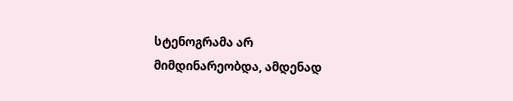სტენოგრამა არ მიმდინარეობდა, ამდენად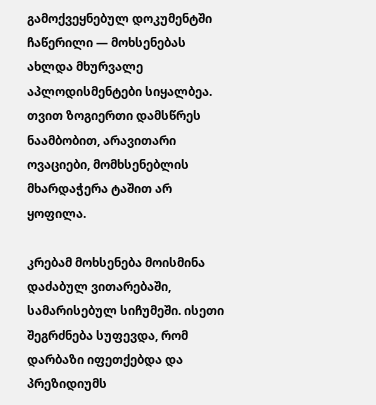გამოქვეყნებულ დოკუმენტში ჩაწერილი — მოხსენებას ახლდა მხურვალე აპლოდისმენტები სიყალბეა. თვით ზოგიერთი დამსწრეს ნაამბობით, არავითარი ოვაციები, მომხსენებლის მხარდაჭერა ტაშით არ ყოფილა.

კრებამ მოხსენება მოისმინა დაძაბულ ვითარებაში, სამარისებულ სიჩუმეში. ისეთი შეგრძნება სუფევდა, რომ დარბაზი იფეთქებდა და პრეზიდიუმს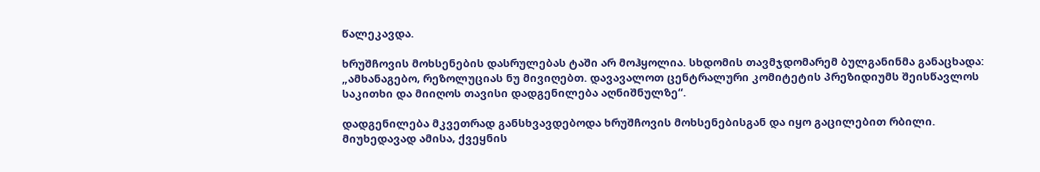წალეკავდა.

ხრუშჩოვის მოხსენების დასრულებას ტაში არ მოჰყოლია. სხდომის თავმჯდომარემ ბულგანინმა განაცხადა: „ამხანაგებო, რეზოლუციას ნუ მივიღებთ. დავავალოთ ცენტრალური კომიტეტის პრეზიდიუმს შეისწავლოს საკითხი და მიიღოს თავისი დადგენილება აღნიშნულზე“.

დადგენილება მკვეთრად განსხვავდებოდა ხრუშჩოვის მოხსენებისგან და იყო გაცილებით რბილი. მიუხედავად ამისა, ქვეყნის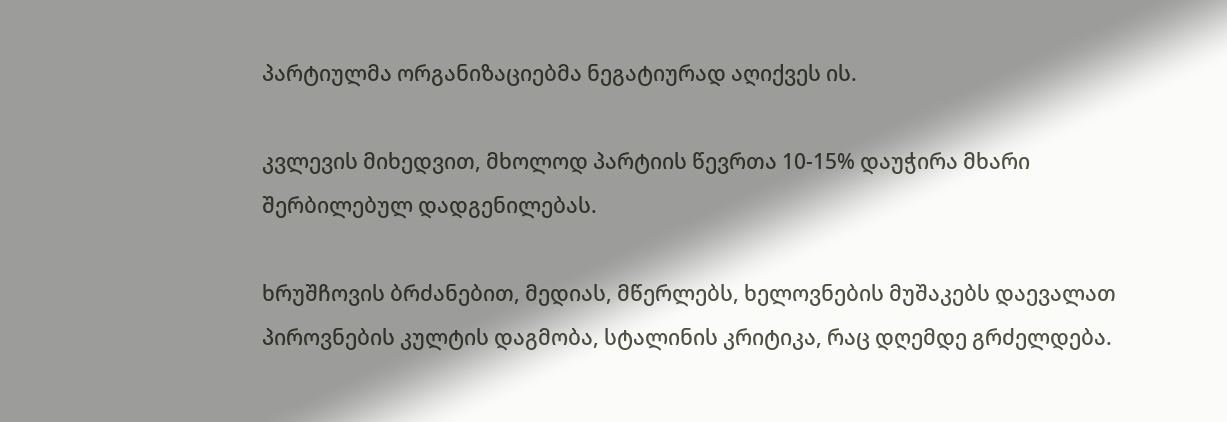პარტიულმა ორგანიზაციებმა ნეგატიურად აღიქვეს ის.

კვლევის მიხედვით, მხოლოდ პარტიის წევრთა 10-15% დაუჭირა მხარი შერბილებულ დადგენილებას.

ხრუშჩოვის ბრძანებით, მედიას, მწერლებს, ხელოვნების მუშაკებს დაევალათ პიროვნების კულტის დაგმობა, სტალინის კრიტიკა, რაც დღემდე გრძელდება.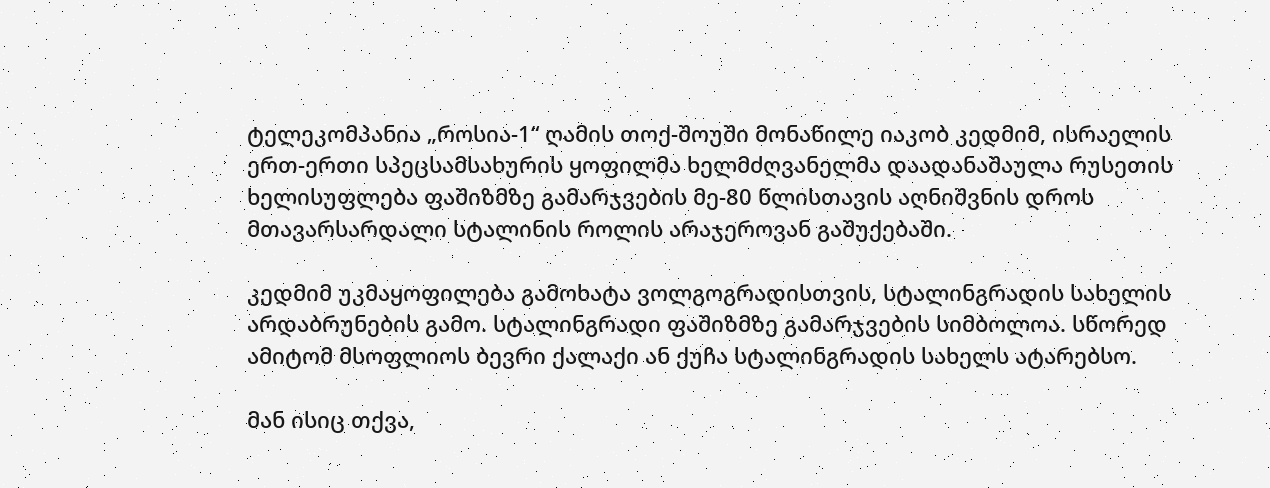ტელეკომპანია „როსია-1“ ღამის თოქ-შოუში მონაწილე იაკობ კედმიმ, ისრაელის ერთ-ერთი სპეცსამსახურის ყოფილმა ხელმძღვანელმა დაადანაშაულა რუსეთის ხელისუფლება ფაშიზმზე გამარჯვების მე-80 წლისთავის აღნიშვნის დროს მთავარსარდალი სტალინის როლის არაჯეროვან გაშუქებაში.

კედმიმ უკმაყოფილება გამოხატა ვოლგოგრადისთვის, სტალინგრადის სახელის არდაბრუნების გამო. სტალინგრადი ფაშიზმზე გამარჯვების სიმბოლოა. სწორედ ამიტომ მსოფლიოს ბევრი ქალაქი ან ქუჩა სტალინგრადის სახელს ატარებსო.

მან ისიც თქვა,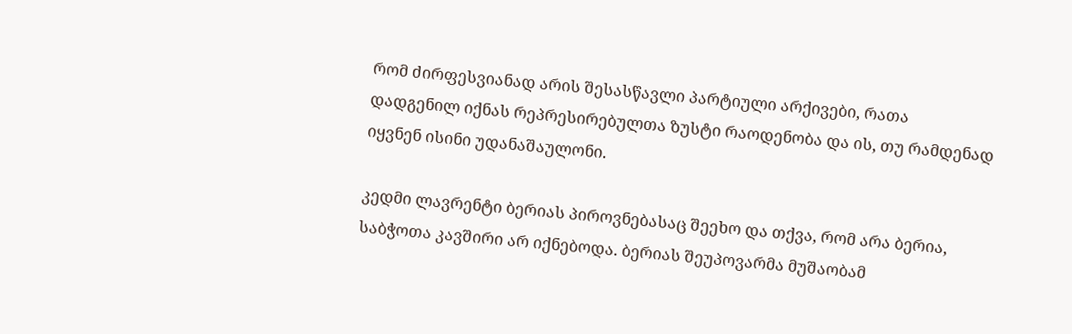რომ ძირფესვიანად არის შესასწავლი პარტიული არქივები, რათა დადგენილ იქნას რეპრესირებულთა ზუსტი რაოდენობა და ის, თუ რამდენად იყვნენ ისინი უდანაშაულონი.

კედმი ლავრენტი ბერიას პიროვნებასაც შეეხო და თქვა, რომ არა ბერია, საბჭოთა კავშირი არ იქნებოდა. ბერიას შეუპოვარმა მუშაობამ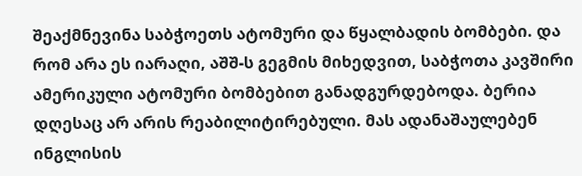შეაქმნევინა საბჭოეთს ატომური და წყალბადის ბომბები. და რომ არა ეს იარაღი, აშშ-ს გეგმის მიხედვით, საბჭოთა კავშირი ამერიკული ატომური ბომბებით განადგურდებოდა. ბერია დღესაც არ არის რეაბილიტირებული. მას ადანაშაულებენ ინგლისის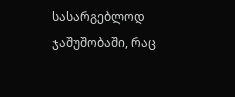სასარგებლოდ ჯაშუშობაში, რაც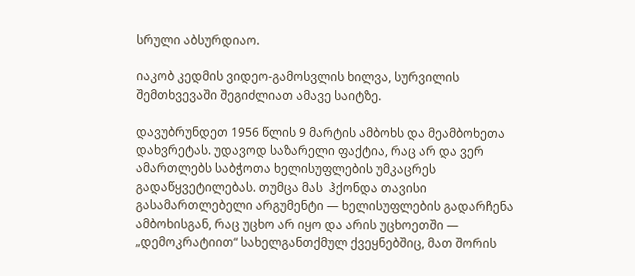სრული აბსურდიაო.

იაკობ კედმის ვიდეო-გამოსვლის ხილვა, სურვილის შემთხვევაში შეგიძლიათ ამავე საიტზე.

დავუბრუნდეთ 1956 წლის 9 მარტის ამბოხს და მეამბოხეთა დახვრეტას. უდავოდ საზარელი ფაქტია, რაც არ და ვერ ამართლებს საბჭოთა ხელისუფლების უმკაცრეს გადაწყვეტილებას. თუმცა მას  ჰქონდა თავისი გასამართლებელი არგუმენტი — ხელისუფლების გადარჩენა ამბოხისგან, რაც უცხო არ იყო და არის უცხოეთში — „დემოკრატიით“ სახელგანთქმულ ქვეყნებშიც, მათ შორის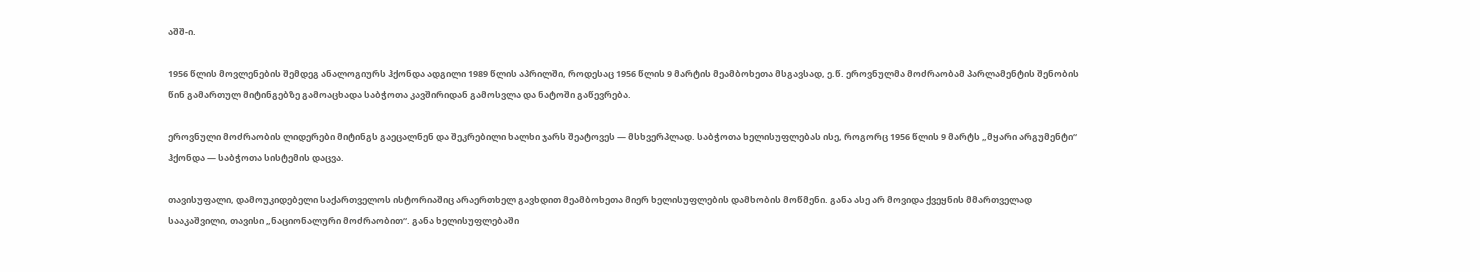აშშ-ი.

1956 წლის მოვლენების შემდეგ ანალოგიურს ჰქონდა ადგილი 1989 წლის აპრილში, როდესაც 1956 წლის 9 მარტის მეამბოხეთა მსგავსად, ე.წ. ეროვნულმა მოძრაობამ პარლამენტის შენობის წინ გამართულ მიტინგებზე გამოაცხადა საბჭოთა კავშირიდან გამოსვლა და ნატოში გაწევრება.

ეროვნული მოძრაობის ლიდერები მიტინგს გაეცალნენ და შეკრებილი ხალხი ჯარს შეატოვეს — მსხვერპლად. საბჭოთა ხელისუფლებას ისე, როგორც 1956 წლის 9 მარტს „მყარი არგუმენტი“ ჰქონდა — საბჭოთა სისტემის დაცვა.

თავისუფალი, დამოუკიდებელი საქართველოს ისტორიაშიც არაერთხელ გავხდით მეამბოხეთა მიერ ხელისუფლების დამხობის მოწმენი. განა ასე არ მოვიდა ქვეყნის მმართველად სააკაშვილი, თავისი „ნაციონალური მოძრაობით“. განა ხელისუფლებაში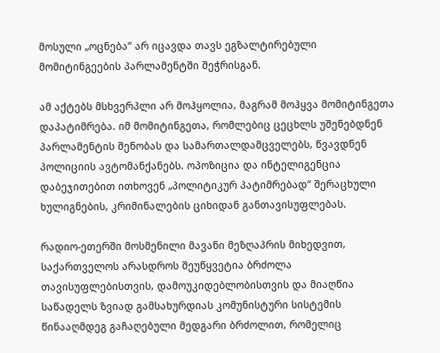მოსული „ოცნება“ არ იცავდა თავს ეგზალტირებული მომიტინგეების პარლამენტში შეჭრისგან.

ამ აქტებს მსხვერპლი არ მოჰყოლია, მაგრამ მოჰყვა მომიტინგეთა დაპატიმრება. იმ მომიტინგეთა, რომლებიც ცეცხლს უშენებდნენ პარლამენტის შენობას და სამართალდამცველებს, წვავდნენ პოლიციის ავტომანქანებს. ოპოზიცია და ინტელიგენცია დაბეჯითებით ითხოვენ „პოლიტიკურ პატიმრებად“ შერაცხული ხულიგნების, კრიმინალების ციხიდან განთავისუფლებას.

რადიო-ეთერში მოსმენილი მავანი მეზღაპრის მიხედვით, საქართველოს არასდროს შეუწყვეტია ბრძოლა თავისუფლებისთვის, დამოუკიდებლობისთვის და მიაღწია საწადელს ზვიად გამსახურდიას კომუნისტური სისტემის წინააღმდეგ გაჩაღებული მედგარი ბრძოლით, რომელიც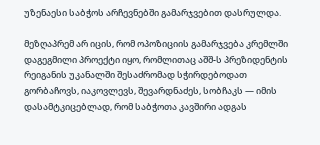უზენაესი საბჭოს არჩევნებში გამარჯვებით დასრულდა.

მეზღაპრემ არ იცის, რომ ოპოზიციის გამარჯვება კრემლში დაგეგმილი პროექტი იყო, რომლითაც აშშ-ს პრეზიდენტის რეიგანის უკანალში შესაძრომად სჭირდებოდათ გორბაჩოვს, იაკოვლევს, შევარდნაძეს, სობჩაკს — იმის დასამტკიცებლად, რომ საბჭოთა კავშირი ადგას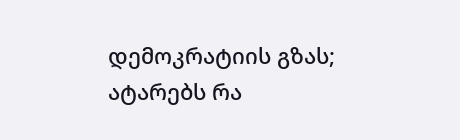დემოკრატიის გზას; ატარებს რა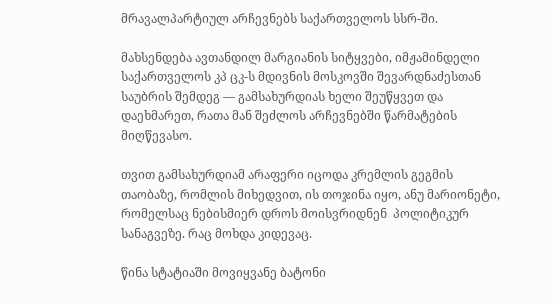მრავალპარტიულ არჩევნებს საქართველოს სსრ-ში.

მახსენდება ავთანდილ მარგიანის სიტყვები, იმჟამინდელი საქართველოს კპ ცკ-ს მდივნის მოსკოვში შევარდნაძესთან საუბრის შემდეგ — გამსახურდიას ხელი შეუწყვეთ და დაეხმარეთ, რათა მან შეძლოს არჩევნებში წარმატების მიღწევასო.

თვით გამსახურდიამ არაფერი იცოდა კრემლის გეგმის თაობაზე, რომლის მიხედვით, ის თოჯინა იყო, ანუ მარიონეტი, რომელსაც ნებისმიერ დროს მოისვრიდნენ  პოლიტიკურ სანაგვეზე. რაც მოხდა კიდევაც.

წინა სტატიაში მოვიყვანე ბატონი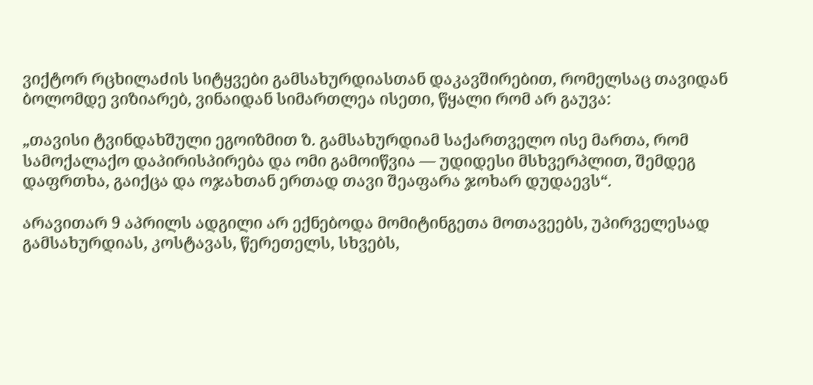ვიქტორ რცხილაძის სიტყვები გამსახურდიასთან დაკავშირებით, რომელსაც თავიდან ბოლომდე ვიზიარებ, ვინაიდან სიმართლეა ისეთი, წყალი რომ არ გაუვა:

„თავისი ტვინდახშული ეგოიზმით ზ. გამსახურდიამ საქართველო ისე მართა, რომ სამოქალაქო დაპირისპირება და ომი გამოიწვია — უდიდესი მსხვერპლით, შემდეგ დაფრთხა, გაიქცა და ოჯახთან ერთად თავი შეაფარა ჯოხარ დუდაევს“.

არავითარ 9 აპრილს ადგილი არ ექნებოდა მომიტინგეთა მოთავეებს, უპირველესად გამსახურდიას, კოსტავას, წერეთელს, სხვებს,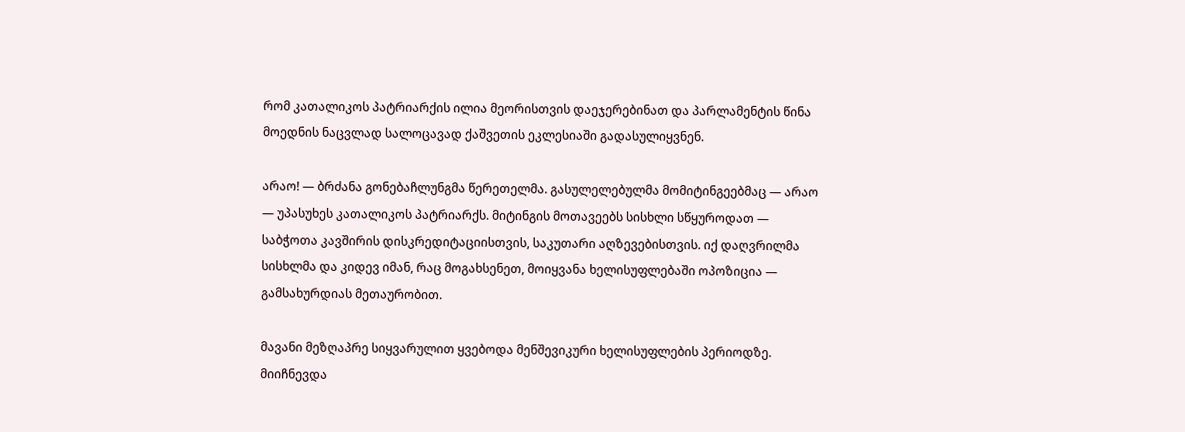რომ კათალიკოს პატრიარქის ილია მეორისთვის დაეჯერებინათ და პარლამენტის წინა მოედნის ნაცვლად სალოცავად ქაშვეთის ეკლესიაში გადასულიყვნენ.

არაო! — ბრძანა გონებაჩლუნგმა წერეთელმა. გასულელებულმა მომიტინგეებმაც — არაო — უპასუხეს კათალიკოს პატრიარქს. მიტინგის მოთავეებს სისხლი სწყუროდათ — საბჭოთა კავშირის დისკრედიტაციისთვის, საკუთარი აღზევებისთვის. იქ დაღვრილმა სისხლმა და კიდევ იმან, რაც მოგახსენეთ, მოიყვანა ხელისუფლებაში ოპოზიცია — გამსახურდიას მეთაურობით.

მავანი მეზღაპრე სიყვარულით ყვებოდა მენშევიკური ხელისუფლების პერიოდზე. მიიჩნევდა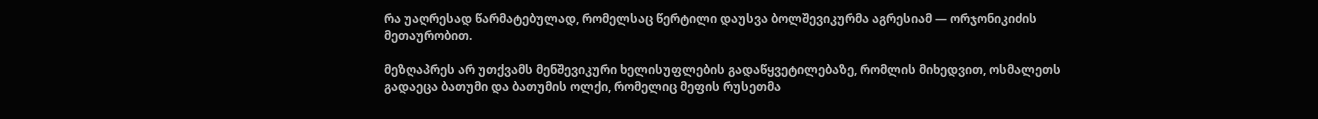რა უაღრესად წარმატებულად, რომელსაც წერტილი დაუსვა ბოლშევიკურმა აგრესიამ — ორჯონიკიძის მეთაურობით.

მეზღაპრეს არ უთქვამს მენშევიკური ხელისუფლების გადაწყვეტილებაზე, რომლის მიხედვით, ოსმალეთს გადაეცა ბათუმი და ბათუმის ოლქი, რომელიც მეფის რუსეთმა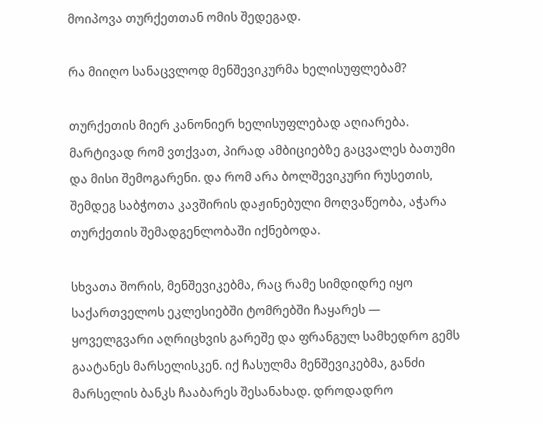მოიპოვა თურქეთთან ომის შედეგად.

რა მიიღო სანაცვლოდ მენშევიკურმა ხელისუფლებამ?

თურქეთის მიერ კანონიერ ხელისუფლებად აღიარება. მარტივად რომ ვთქვათ, პირად ამბიციებზე გაცვალეს ბათუმი და მისი შემოგარენი. და რომ არა ბოლშევიკური რუსეთის, შემდეგ საბჭოთა კავშირის დაჟინებული მოღვაწეობა, აჭარა თურქეთის შემადგენლობაში იქნებოდა.

სხვათა შორის, მენშევიკებმა, რაც რამე სიმდიდრე იყო საქართველოს ეკლესიებში ტომრებში ჩაყარეს — ყოველგვარი აღრიცხვის გარეშე და ფრანგულ სამხედრო გემს გაატანეს მარსელისკენ. იქ ჩასულმა მენშევიკებმა, განძი მარსელის ბანკს ჩააბარეს შესანახად. დროდადრო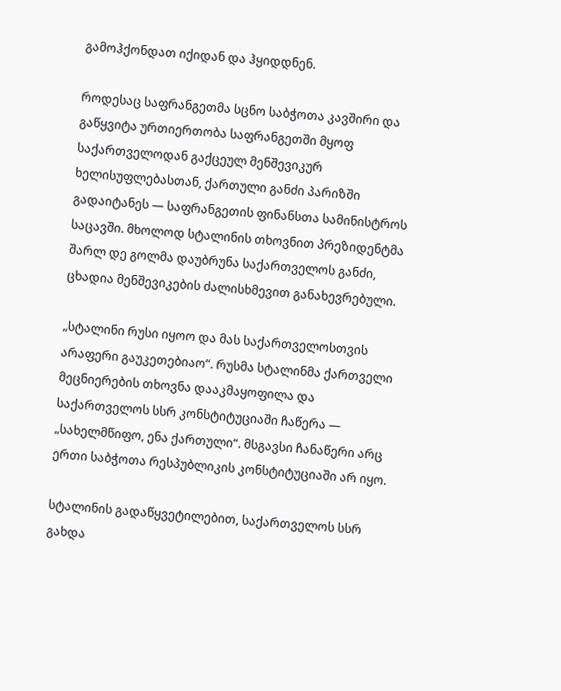გამოჰქონდათ იქიდან და ჰყიდდნენ.

როდესაც საფრანგეთმა სცნო საბჭოთა კავშირი და გაწყვიტა ურთიერთობა საფრანგეთში მყოფ საქართველოდან გაქცეულ მენშევიკურ ხელისუფლებასთან, ქართული განძი პარიზში გადაიტანეს — საფრანგეთის ფინანსთა სამინისტროს საცავში. მხოლოდ სტალინის თხოვნით პრეზიდენტმა შარლ დე გოლმა დაუბრუნა საქართველოს განძი, ცხადია მენშევიკების ძალისხმევით განახევრებული.

„სტალინი რუსი იყოო და მას საქართველოსთვის არაფერი გაუკეთებიაო“. რუსმა სტალინმა ქართველი მეცნიერების თხოვნა დააკმაყოფილა და საქართველოს სსრ კონსტიტუციაში ჩაწერა — „სახელმწიფო, ენა ქართული“. მსგავსი ჩანაწერი არც ერთი საბჭოთა რესპუბლიკის კონსტიტუციაში არ იყო.

სტალინის გადაწყვეტილებით, საქართველოს სსრ გახდა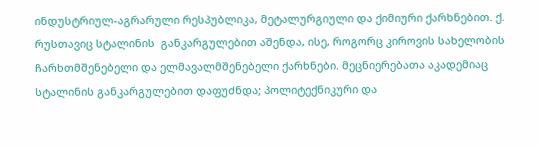ინდუსტრიულ-აგრარული რესპუბლიკა, მეტალურგიული და ქიმიური ქარხნებით. ქ. რუსთავიც სტალინის  განკარგულებით აშენდა, ისე, როგორც კიროვის სახელობის ჩარხთმშენებელი და ელმავალმშენებელი ქარხნები. მეცნიერებათა აკადემიაც სტალინის განკარგულებით დაფუძნდა; პოლიტექნიკური და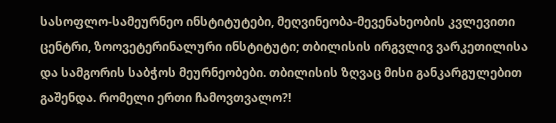სასოფლო-სამეურნეო ინსტიტუტები, მეღვინეობა-მევენახეობის კვლევითი ცენტრი, ზოოვეტერინალური ინსტიტუტი; თბილისის ირგვლივ ვარკეთილისა და სამგორის საბჭოს მეურნეობები. თბილისის ზღვაც მისი განკარგულებით გაშენდა. რომელი ერთი ჩამოვთვალო?!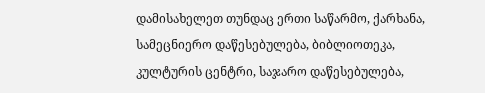დამისახელეთ თუნდაც ერთი საწარმო, ქარხანა, სამეცნიერო დაწესებულება, ბიბლიოთეკა, კულტურის ცენტრი, საჯარო დაწესებულება,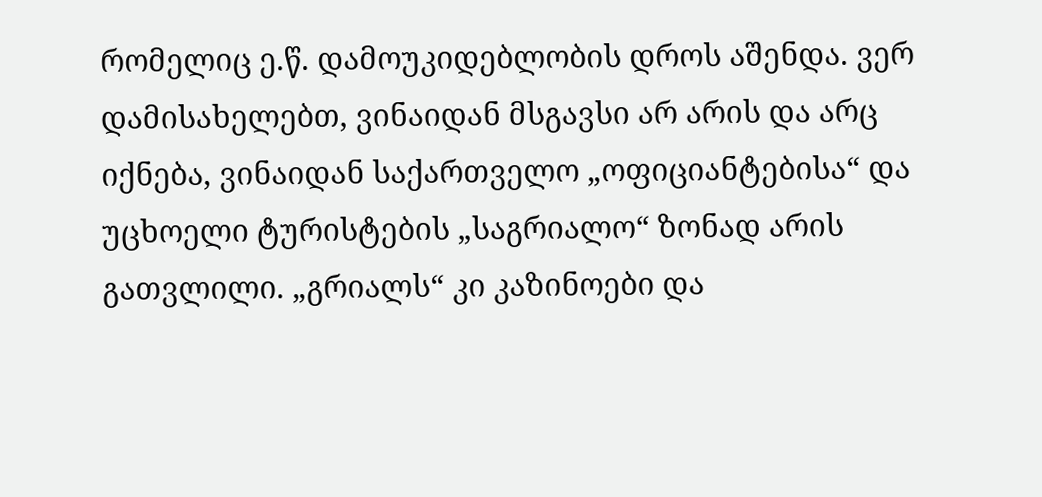რომელიც ე.წ. დამოუკიდებლობის დროს აშენდა. ვერ დამისახელებთ, ვინაიდან მსგავსი არ არის და არც იქნება, ვინაიდან საქართველო „ოფიციანტებისა“ და უცხოელი ტურისტების „საგრიალო“ ზონად არის გათვლილი. „გრიალს“ კი კაზინოები და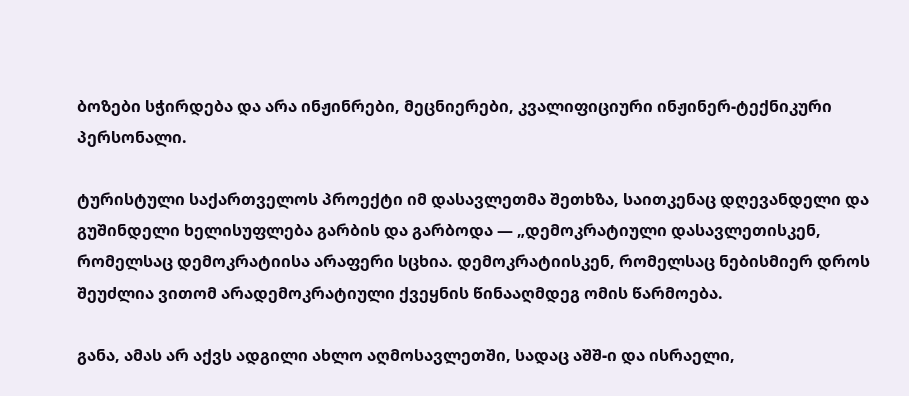ბოზები სჭირდება და არა ინჟინრები, მეცნიერები, კვალიფიციური ინჟინერ-ტექნიკური პერსონალი.

ტურისტული საქართველოს პროექტი იმ დასავლეთმა შეთხზა, საითკენაც დღევანდელი და გუშინდელი ხელისუფლება გარბის და გარბოდა — „დემოკრატიული დასავლეთისკენ, რომელსაც დემოკრატიისა არაფერი სცხია. დემოკრატიისკენ, რომელსაც ნებისმიერ დროს შეუძლია ვითომ არადემოკრატიული ქვეყნის წინააღმდეგ ომის წარმოება.

განა, ამას არ აქვს ადგილი ახლო აღმოსავლეთში, სადაც აშშ-ი და ისრაელი,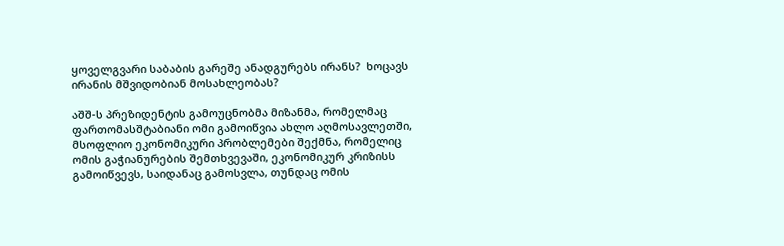ყოველგვარი საბაბის გარეშე ანადგურებს ირანს?  ხოცავს ირანის მშვიდობიან მოსახლეობას?

აშშ-ს პრეზიდენტის გამოუცნობმა მიზანმა, რომელმაც ფართომასშტაბიანი ომი გამოიწვია ახლო აღმოსავლეთში, მსოფლიო ეკონომიკური პრობლემები შექმნა, რომელიც ომის გაჭიანურების შემთხვევაში, ეკონომიკურ კრიზისს გამოიწვევს, საიდანაც გამოსვლა, თუნდაც ომის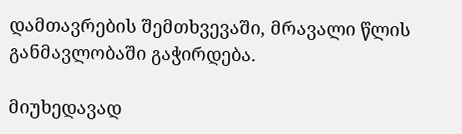დამთავრების შემთხვევაში, მრავალი წლის განმავლობაში გაჭირდება.

მიუხედავად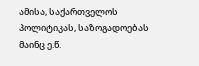ამისა, საქართველოს პოლიტიკას, საზოგადოებას მაინც ე.წ.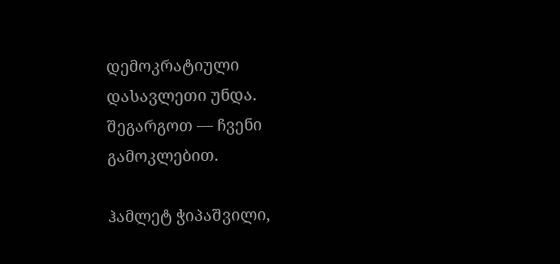დემოკრატიული დასავლეთი უნდა. შეგარგოთ — ჩვენი გამოკლებით.

ჰამლეტ ჭიპაშვილი,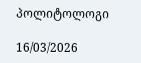პოლიტოლოგი

16/03/2026